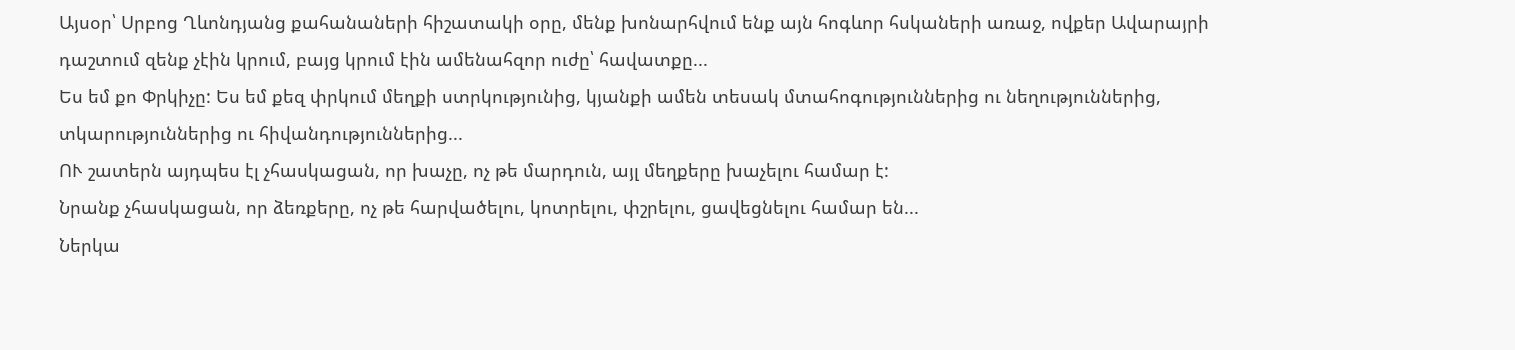Այսօր՝ Սրբոց Ղևոնդյանց քահանաների հիշատակի օրը, մենք խոնարհվում ենք այն հոգևոր հսկաների առաջ, ովքեր Ավարայրի դաշտում զենք չէին կրում, բայց կրում էին ամենահզոր ուժը՝ հավատքը...
Ես եմ քո Փրկիչը: Ես եմ քեզ փրկում մեղքի ստրկությունից, կյանքի ամեն տեսակ մտահոգություններից ու նեղություններից, տկարություններից ու հիվանդություններից...
ՈՒ շատերն այդպես էլ չհասկացան, որ խաչը, ոչ թե մարդուն, այլ մեղքերը խաչելու համար է:
Նրանք չհասկացան, որ ձեռքերը, ոչ թե հարվածելու, կոտրելու, փշրելու, ցավեցնելու համար են...
Ներկա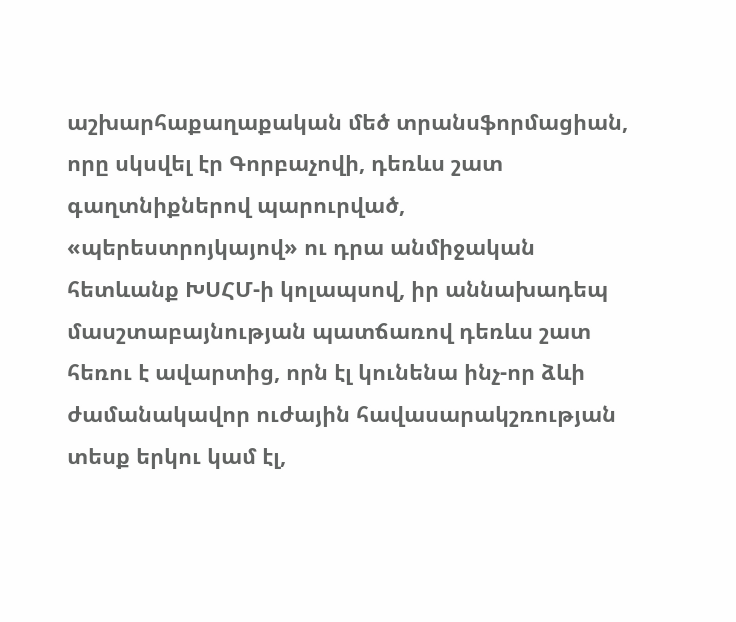աշխարհաքաղաքական մեծ տրանսֆորմացիան, որը սկսվել էր Գորբաչովի, դեռևս շատ գաղտնիքներով պարուրված, «պերեստրոյկայով» ու դրա անմիջական հետևանք ԽՍՀՄ-ի կոլապսով, իր աննախադեպ մասշտաբայնության պատճառով դեռևս շատ հեռու է ավարտից, որն էլ կունենա ինչ-որ ձևի ժամանակավոր ուժային հավասարակշռության տեսք երկու կամ էլ,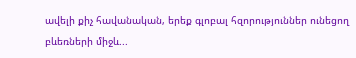ավելի քիչ հավանական, երեք գլոբալ հզորություններ ունեցող բևեռների միջև...